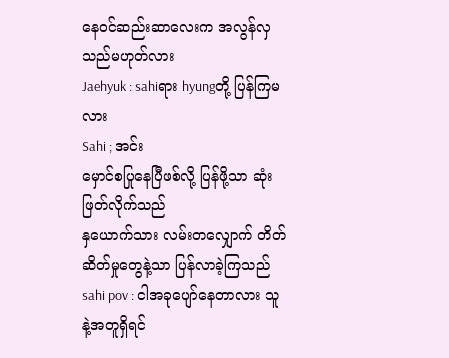နေဝင်ဆည်းဆာလေးက အလွန်လှသည်မဟုတ်လား
Jaehyuk : sahiရား hyungတို့ ပြန်ကြမလား
Sahi ; အင်း
မှောင်စပြုနေပြီဖစ်လို့ ပြန်ဖို့သာ ဆုံးဖြတ်လိုက်သည်
နှယောက်သား လမ်းတလျှောက် တိတ်ဆိတ်မှုတွေနဲ့သာ ပြန်လာခဲ့ကြသည်
sahi pov : ငါအခုပျော်နေတာလား သူနဲ့အတူရှိရင်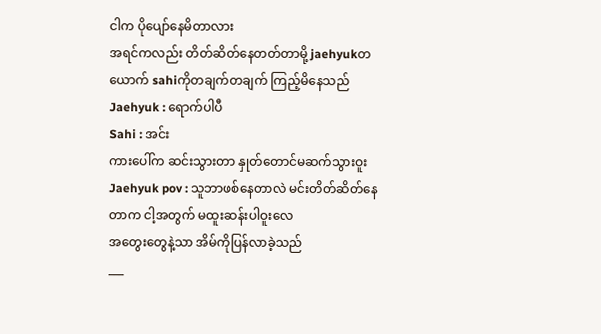ငါက ပိုပျော်နေမိတာလား
အရင်ကလည်း တိတ်ဆိတ်နေတတ်တာမို့ jaehyukတယောက် sahiကိုတချက်တချက် ကြည့်မိနေသည်
Jaehyuk : ရောက်ပါပီ
Sahi : အင်း
ကားပေါ်က ဆင်းသွားတာ နှုတ်တောင်မဆက်သွားဝူး
Jaehyuk pov : သူဘာဖစ်နေတာလဲ မင်းတိတ်ဆိတ်နေတာက ငါ့အတွက် မထူးဆန်းပါဝူးလေ
အတွေးတွေနဲ့သာ အိမ်ကိုပြန်လာခဲ့သည်
___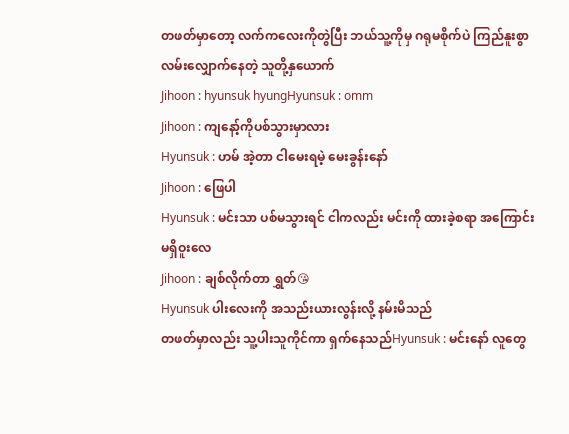တဖတ်မှာတော့ လက်ကလေးကိုတွဲပြီး ဘယ်သူ့ကိုမှ ဂရုမစိုက်ပဲ ကြည်နူးစွာ လမ်းလျှောက်နေတဲ့ သူတို့နှယောက်
Jihoon : hyunsuk hyungHyunsuk : omm
Jihoon : ကျနော့်ကိုပစ်သွားမှာလား
Hyunsuk : ဟမ် အဲ့တာ ငါမေးရမဲ့ မေးခွန်းနော်
Jihoon : ဖြေပါ
Hyunsuk : မင်းသာ ပစ်မသွားရင် ငါကလည်း မင်းကို ထားခဲ့စရာ အကြောင်းမရှိဝူးလေ
Jihoon : ချစ်လိုက်တာ ရွှတ်😘
Hyunsuk ပါးလေးကို အသည်းယားလွန်းလို့ နမ်းမိသည်
တဖတ်မှာလည်း သူ့ပါးသူကိုင်ကာ ရှက်နေသည်Hyunsuk : မင်းနော် လူတွေ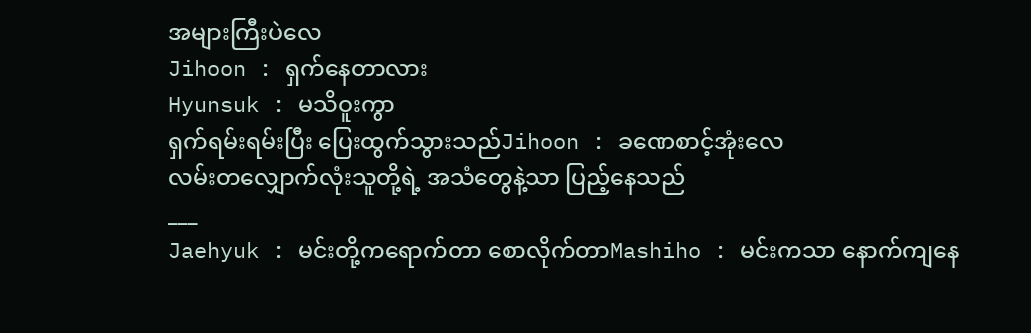အများကြီးပဲလေ
Jihoon : ရှက်နေတာလား
Hyunsuk : မသိဝူးကွာ
ရှက်ရမ်းရမ်းပြီး ပြေးထွက်သွားသည်Jihoon : ခဏေစာင့်အုံးလေ
လမ်းတလျှောက်လုံးသူတို့ရဲ့ အသံတွေနဲ့သာ ပြည့်နေသည်
___
Jaehyuk : မင်းတို့ကရောက်တာ စောလိုက်တာMashiho : မင်းကသာ နောက်ကျနေ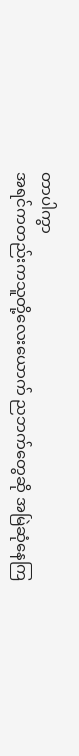တာပါကွာ
အရင်ကတည်းကသူတို့လေးယောက် ညဘက်တွေဆို အမြဲဆုံနေကြ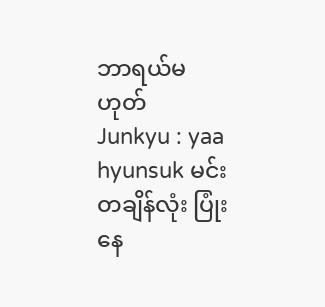ဘာရယ်မဟုတ်
Junkyu : yaa hyunsuk မင်းတချိန်လုံး ပြုံးနေ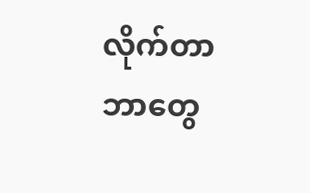လိုက်တာ ဘာတွေ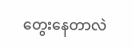တွေးနေတာလဲ